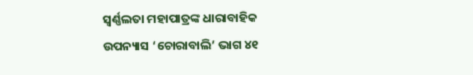ସ୍ଵର୍ଣ୍ଣଲତା ମହାପାତ୍ରଙ୍କ ଧାରାବାହିକ ଉପନ୍ୟାସ ‘ଚୋରାବାଲି’ ଭାଗ ୪୧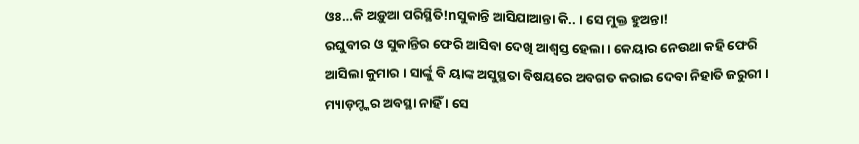ଓଃ…କି ଅଡ଼ୁଆ ପରିସ୍ଥିତି!nସୁକାନ୍ତି ଆସିଯାଆନ୍ତା କି.. । ସେ ମୁକ୍ତ ହୁଅନ୍ତା!
ରଘୁବୀର ଓ ସୁକାନ୍ତିର ଫେରି ଆସିବା ଦେଖି ଆଶ୍ୱସ୍ତ ହେଲା । କେୟାର ନେଉଥା କହି ଫେରି ଆସିଲା କୁମାର । ସାର୍ଙ୍କୁ ବି ୟାଙ୍କ ଅସୁସ୍ଥତା ବିଷୟରେ ଅବଗତ କରାଇ ଦେବା ନିହାତି ଜରୁରୀ । ମ୍ୟାଡ଼ମ୍ଙ୍କର ଅବସ୍ଥା ନାହିଁ । ସେ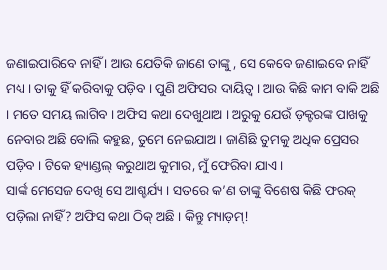ଜଣାଇପାରିବେ ନାହିଁ । ଆଉ ଯେତିକି ଜାଣେ ତାଙ୍କୁ , ସେ କେବେ ଜଣାଇବେ ନାହିଁ ମଧ୍ୟ । ତାକୁ ହିଁ କରିବାକୁ ପଡ଼ିବ । ପୁଣି ଅଫିସର ଦାୟିତ୍ୱ । ଆଉ କିଛି କାମ ବାକି ଅଛି । ମତେ ସମୟ ଲାଗିବ । ଅଫିସ କଥା ଦେଖୁଥାଅ । ଅରୁକୁ ଯେଉଁ ଡ଼କ୍ଟରଙ୍କ ପାଖକୁ ନେବାର ଅଛି ବୋଲି କହୁଛ, ତୁମେ ନେଇଯାଅ । ଜାଣିଛି ତୁମକୁ ଅଧିକ ପ୍ରେସର ପଡ଼ିବ । ଟିକେ ହ୍ୟାଣ୍ଡଲ୍ କରୁଥାଅ କୁମାର, ମୁଁ ଫେରିବା ଯାଏ ।
ସାର୍ଙ୍କ ମେସେଜ ଦେଖି ସେ ଆଶ୍ଚର୍ଯ୍ୟ । ସତରେ କ’ଣ ତାଙ୍କୁ ବିଶେଷ କିଛି ଫରକ୍ ପଡ଼ିଲା ନାହିଁ? ଅଫିସ କଥା ଠିକ୍ ଅଛି । କିନ୍ତୁ ମ୍ୟାଡ଼ମ୍!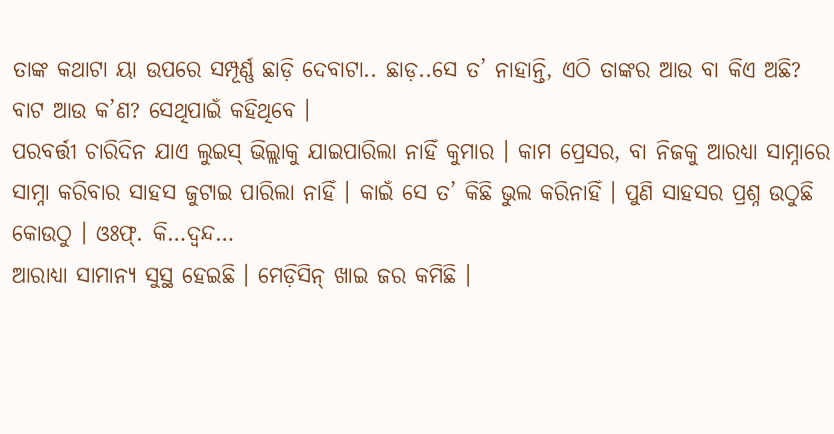ତାଙ୍କ କଥାଟା ୟା ଉପରେ ସମ୍ପୂର୍ଣ୍ଣ ଛାଡ଼ି ଦେବାଟା.. ଛାଡ଼..ସେ ତ’ ନାହାନ୍ତି, ଏଠି ତାଙ୍କର ଆଉ ବା କିଏ ଅଛି? ବାଟ ଆଉ କ’ଣ? ସେଥିପାଇଁ କହିଥିବେ ।
ପରବର୍ତ୍ତୀ ଚାରିଦିନ ଯାଏ ଲୁଇସ୍ ଭିଲ୍ଲାକୁ ଯାଇପାରିଲା ନାହିଁ କୁମାର । କାମ ପ୍ରେସର, ବା ନିଜକୁ ଆରଧ୍ୟା ସାମ୍ନାରେ ସାମ୍ନା କରିବାର ସାହସ ଜୁଟାଇ ପାରିଲା ନାହିଁ । କାଇଁ ସେ ତ’ କିଛି ଭୁଲ କରିନାହିଁ । ପୁଣି ସାହସର ପ୍ରଶ୍ନ ଉଠୁଛି କୋଉଠୁ । ଓଃଫ୍. କି…ଦ୍ୱନ୍ଦ…
ଆରାଧ୍ୟା ସାମାନ୍ୟ ସୁସ୍ଥ ହେଇଛି । ମେଡ଼ିସିନ୍ ଖାଇ ଜର କମିଛି ।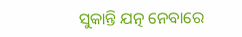ସୁକାନ୍ତି ଯତ୍ନ ନେବାରେ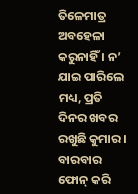ତିଳେମାତ୍ର ଅବହେଳା କରୁନାହିଁ । ନ’ ଯାଇ ପାରିଲେ ମଧ୍ୟ, ପ୍ରତି ଦିନର ଖବର ରଖୁଛି କୁମାର । ବାରବାର ଫୋନ୍ କରି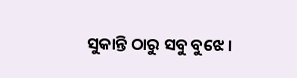ସୁକାନ୍ତି ଠାରୁ ସବୁ ବୁଝେ ।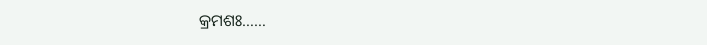କ୍ରମଶଃ……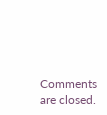Comments are closed.